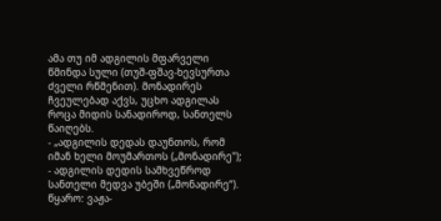ამა თუ იმ ადგილის მფარველი წმინდა სული (თუშ-ფშავ-ხევსურთა ძველი რწმენით). მონადირეს ჩვეულებად აქვს, უცხო ადგილას როცა მიდის სანადიროდ, სანთელს წაიღებს.
- „ადგილის დედას დაუნთოს, რომ იმან ხელი მოუმართოს („მონადირე");
- ადგილის დედის სამხვეწროდ სანთელი მედვა უბეში („მონადირე“).
წყარო: ვაჟა-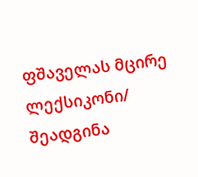ფშაველას მცირე ლექსიკონი/ შეადგინა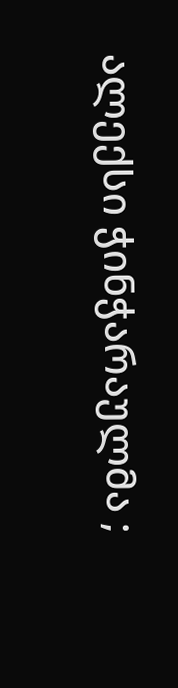ალექსი ჭინჭარაულმა ;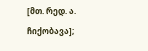[მთ. რედ. ა. ჩიქობავა];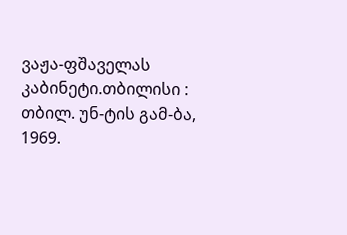ვაჟა-ფშაველას კაბინეტი.თბილისი : თბილ. უნ-ტის გამ-ბა, 1969.